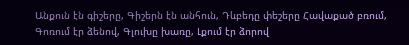Անքուն էն գիշերը, Գիշերն էն անհուն, Դևբեդը փեշերը Հավաքած բռում, Գոռում էր ձենով, Գլուխը խառը, Լքում էր ձորով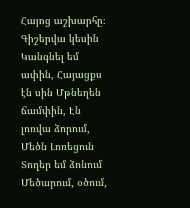Հայոց աշխարհը։ Գիշերվա կեսին Կանգնել եմ ափին, Հայացքս էն սին Մթնեղեն ճամփին, Էն լոռվա ձորում, Մեծն Լոռեցուն Տողեր եմ ձոնում Մեծարում, օծում,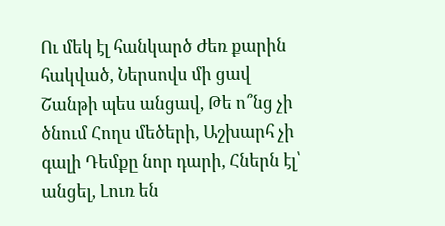Ու մեկ էլ հանկարծ Ժեռ քարին հակված, Ներսովս մի ցավ Շանթի պես անցավ, Թե ո՞նց չի ծնում Հողս մեծերի, Աշխարհ չի գալի Դեմքը նոր դարի, Հներն էլ՝ անցել, Լուռ են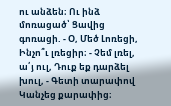ու անձեն։ Ու ինձ մոռացած՝ Ցավից գոռացի. - Օ, Մեծ Լոռեցի, Ինչո՞ւ լռեցիր։ - Չեմ լռել, ա՛յ ուլ, Դուք եք դարձել խուլ, - Գետի տարափով Կանչեց քարափից։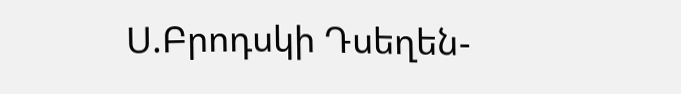Ս.Բրոդսկի Դսեղեն-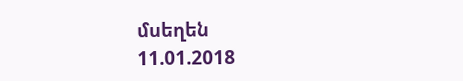մսեղեն
11.01.2018